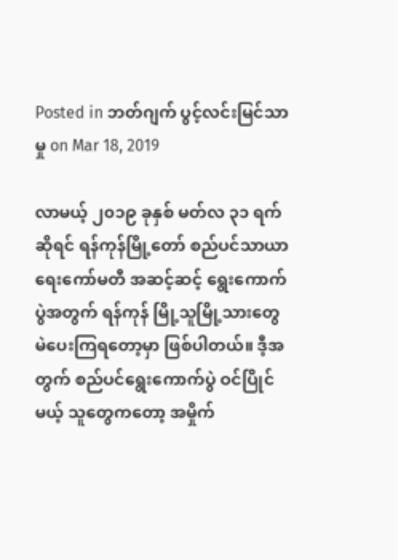Posted in ဘတ်ဂျက် ပွင့်လင်းမြင်သာမှု on Mar 18, 2019

လာမယ့် ၂၀၁၉ ခုနှစ် မတ်လ ၃၁ ရက်ဆိုရင် ရန်ကုန်မြို့တော် စည်ပင်သာယာရေးကော်မတီ အဆင့်ဆင့် ရွေးကောက်ပွဲအတွက် ရန်ကုန် မြို့သူမြို့သားတွေ မဲပေးကြရတော့မှာ ဖြစ်ပါတယ်။ ဒီ့အတွက် စည်ပင်ရွေးကောက်ပွဲ ဝင်ပြိုင်မယ့် သူတွေကတော့ အမှိုက်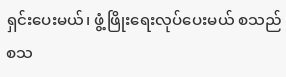ရှင်းပေးမယ်၊ ဖွံ့ဖြိုးရေးလုပ်ပေးမယ် စသည် စသ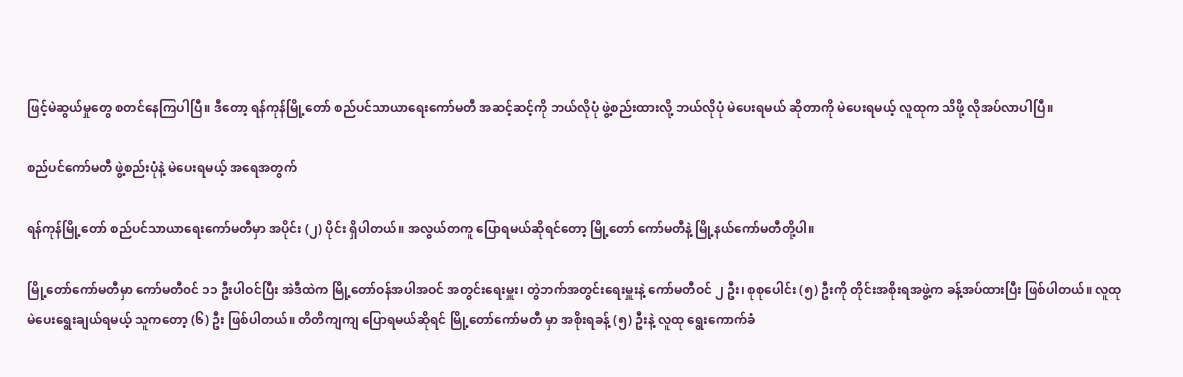ဖြင့်မဲဆွယ်မှုတွေ စတင်နေကြပါပြီ။ ဒီတော့ ရန်ကုန်မြို့တော် စည်ပင်သာယာရေးကော်မတီ အဆင့်ဆင့်ကို ဘယ်လိုပုံ ဖွဲ့စည်းထားလို့ ဘယ်လိုပုံ မဲပေးရမယ် ဆိုတာကို မဲပေးရမယ့် လူထုက သိဖို့ လိုအပ်လာပါပြီ။

စည်ပင်ကော်မတီ ဖွဲ့စည်းပုံနဲ့ မဲပေးရမယ့် အရေအတွက်

ရန်ကုန်မြို့တော် စည်ပင်သာယာရေးကော်မတီမှာ အပိုင်း (၂) ပိုင်း ရှိပါတယ်။ အလွယ်တကူ ပြောရမယ်ဆိုရင်တော့ မြို့တော် ကော်မတီနဲ့ မြို့နယ်ကော်မတီတို့ပါ။

မြို့တော်ကော်မတီမှာ ကော်မတီ၀င် ၁၁ ဦးပါဝင်ပြီး အဲဒီထဲက မြို့တော်ဝန်အပါအဝင် အတွင်းရေးမှူး၊ တွဲဘက်အတွင်းရေးမှူးနဲ့ ကော်မတီဝင် ၂ ဦး၊ စုစုပေါင်း (၅) ဦးကို တိုင်းအစိုးရအဖွဲ့က ခန့်အပ်ထားပြီး ဖြစ်ပါတယ်။ လူထု မဲပေးရွေးချယ်ရမယ့် သူကတော့ (၆) ဦး ဖြစ်ပါတယ်။ တိတိကျကျ ပြောရမယ်ဆိုရင် မြို့တော်ကော်မတီ မှာ အစိုးရခန့် (၅) ဦးနဲ့ လူထု ရွေးကောက်ခံ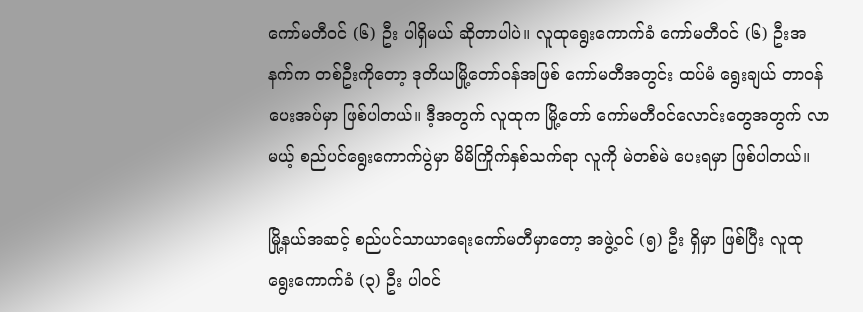ကော်မတီဝင် (၆) ဦး ပါရှိမယ် ဆိုတာပါပဲ။ လူထုရွေးကောက်ခံ ကော်မတီဝင် (၆) ဦးအနက်က တစ်ဦးကိုတော့ ဒုတိယမြို့တော်ဝန်အဖြစ် ကော်မတီအတွင်း ထပ်မံ ရွေးချယ် တာဝန်ပေးအပ်မှာ ဖြစ်ပါတယ်။ ဒီ့အတွက် လူထုက မြို့တော် ကော်မတီဝင်လောင်းတွေအတွက် လာမယ့် စည်ပင်ရွေးကောက်ပွဲမှာ မိမိကြိုက်နှစ်သက်ရာ လူကို မဲတစ်မဲ ပေးရမှာ ဖြစ်ပါတယ်။

မြို့နယ်အဆင့် စည်ပင်သာယာရေးကော်မတီမှာတော့ အဖွဲ့ဝင် (၅) ဦး ရှိမှာ ဖြစ်ပြီး လူထု ရွေးကောက်ခံ (၃) ဦး ပါဝင်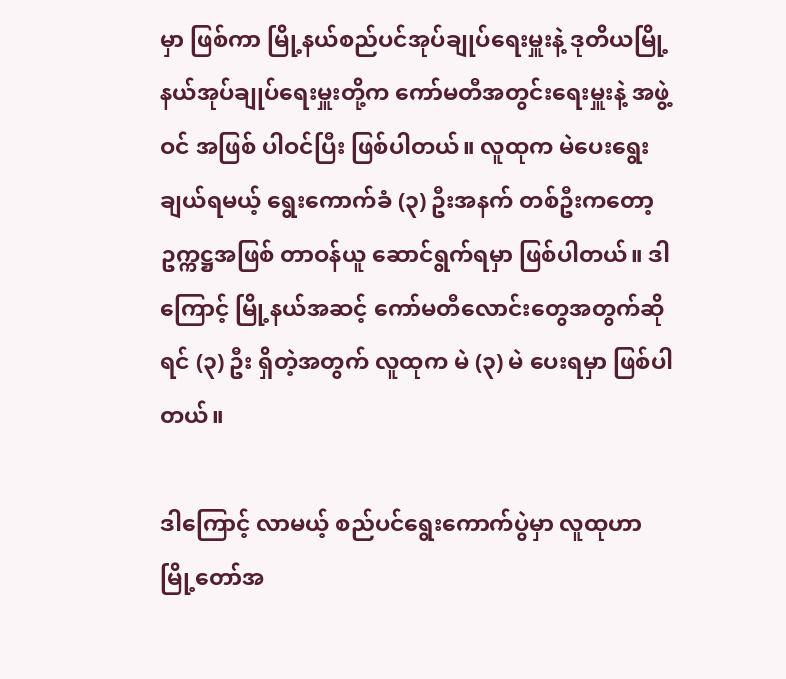မှာ ဖြစ်ကာ မြို့နယ်စည်ပင်အုပ်ချုပ်ရေးမှူးနဲ့ ဒုတိယမြို့နယ်အုပ်ချုပ်ရေးမှူးတို့က ကော်မတီအတွင်းရေးမှူးနဲ့ အဖွဲ့ဝင် အဖြစ် ပါဝင်ပြီး ဖြစ်ပါတယ်။ လူထုက မဲပေးရွေးချယ်ရမယ့် ရွေးကောက်ခံ (၃) ဦးအနက် တစ်ဦးကတော့ ဥက္ကဋ္ဌအဖြစ် တာဝန်ယူ ဆောင်ရွက်ရမှာ ဖြစ်ပါတယ်။ ဒါကြောင့် မြို့နယ်အဆင့် ကော်မတီလောင်းတွေအတွက်ဆိုရင် (၃) ဦး ရှိတဲ့အတွက် လူထုက မဲ (၃) မဲ ပေးရမှာ ဖြစ်ပါတယ်။

ဒါကြောင့် လာမယ့် စည်ပင်ရွေးကောက်ပွဲမှာ လူထုဟာ မြို့တော်အ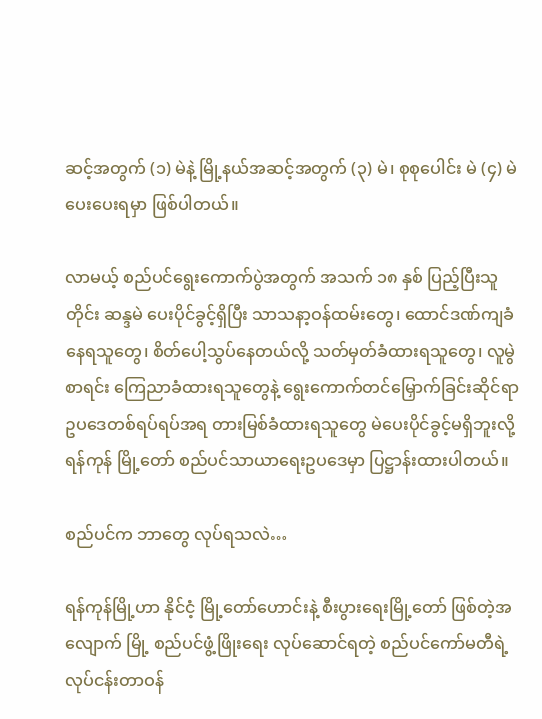ဆင့်အတွက် (၁) မဲနဲ့ မြို့နယ်အဆင့်အတွက် (၃) မဲ၊ စုစုပေါင်း မဲ (၄) မဲ ပေးပေးရမှာ ဖြစ်ပါတယ်။

လာမယ့် စည်ပင်ရွေးကောက်ပွဲအတွက် အသက် ၁၈ နှစ် ပြည့်ပြီးသူတိုင်း ဆန္ဒမဲ ပေးပိုင်ခွင့်ရှိပြီး သာသနာ့ဝန်ထမ်းတွေ၊ ထောင်ဒဏ်ကျခံနေရသူတွေ၊ စိတ်ပေါ့သွပ်နေတယ်လို့ သတ်မှတ်ခံထားရသူတွေ၊ လူမွဲစာရင်း ကြေညာခံထားရသူတွေနဲ့ ရွေးကောက်တင်မြှောက်ခြင်းဆိုင်ရာ ဥပဒေတစ်ရပ်ရပ်အရ တားမြစ်ခံထားရသူတွေ မဲပေးပိုင်ခွင့်မရှိဘူးလို့ ရန်ကုန် မြို့တော် စည်ပင်သာယာရေးဥပဒေမှာ ပြဋ္ဌာန်းထားပါတယ်။

စည်ပင်က ဘာတွေ လုပ်ရသလဲ…

ရန်ကုန်မြို့ဟာ နိုင်ငံ့ မြို့တော်ဟောင်းနဲ့ စီးပွားရေးမြို့တော် ဖြစ်တဲ့အလျောက် မြို့ စည်ပင်ဖွံ့ဖြိုးရေး လုပ်ဆောင်ရတဲ့ စည်ပင်ကော်မတီရဲ့ လုပ်ငန်းတာဝန်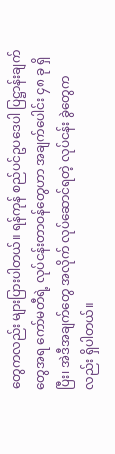တွေကလည်း များပြားပါတယ်။ ရန်ကုန် စည်ပင်ဥပဒေပါ ပြဋ္ဌာန်းချက်တွေအရ ကော်မတီရဲ့ လုပ်ငန်းတာဝန်တွေဟာ အချက်ပေါင်း ၄၈ ခု ရှိပြီး၊ အဲဒီအချက်တွေ အလိုက် လုပ်ဆောင်ရတဲ့ လုပ်ငန်း ခွဲတွေကလည်း ရှိပါတယ်။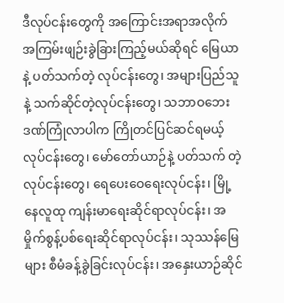ဒီလုပ်ငန်းတွေကို အကြောင်းအရာအလိုက် အကြမ်းဖျဉ်းခွဲခြားကြည့်မယ်ဆိုရင် မြေယာနဲ့ ပတ်သက်တဲ့ လုပ်ငန်းတွေ၊ အများပြည်သူနဲ့ သက်ဆိုင်တဲ့လုပ်ငန်းတွေ၊ သဘာဝဘေးဒဏ်ကြုံလာပါက ကြိုတင်ပြင်ဆင်ရမယ့် လုပ်ငန်းတွေ၊ မော်တော်ယာဉ်နဲ့ ပတ်သက် တဲ့လုပ်ငန်းတွေ၊ ရေပေးဝေရေးလုပ်ငန်း၊ မြို့နေလူထု ကျန်းမာရေးဆိုင်ရာလုပ်ငန်း၊ အမှိုက်စွန့်ပစ်ရေးဆိုင်ရာလုပ်ငန်း၊ သုဿန်မြေများ စီမံခန့်ခွဲခြင်းလုပ်ငန်း၊ အနှေးယာဉ်ဆိုင်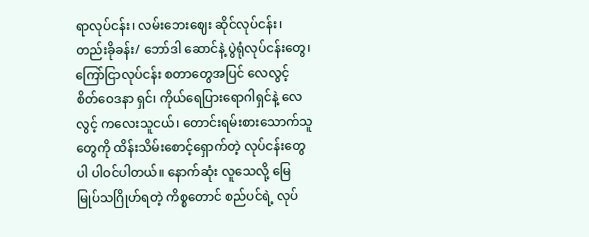ရာလုပ်ငန်း၊ လမ်းဘေးဈေး ဆိုင်လုပ်ငန်း၊ တည်းခိုခန်း/ ဘော်ဒါ ဆောင်နဲ့ ပွဲရုံလုပ်ငန်းတွေ၊ ကြော်ငြာလုပ်ငန်း စတာတွေအပြင် လေလွင့် စိတ်ဝေဒနာ ရှင်၊ ကိုယ်ရေပြားရောဂါရှင်နဲ့ လေလွင့် ကလေးသူငယ်၊ တောင်းရမ်းစားသောက်သူတွေကို ထိန်းသိမ်းစောင့်ရှောက်တဲ့ လုပ်ငန်းတွေပါ ပါဝင်ပါတယ်။ နောက်ဆုံး လူသေလို့ မြေမြုပ်သဂြိုဟ်ရတဲ့ ကိစ္စတောင် စည်ပင်ရဲ့ လုပ်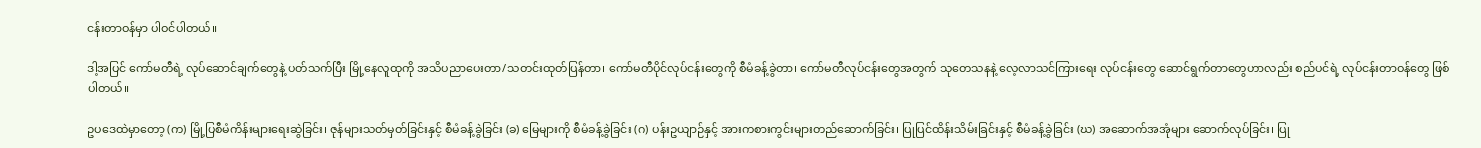ငန်းတာဝန်မှာ ပါဝင်ပါတယ်။

ဒါ့အပြင် ကော်မတီရဲ့ လုပ်ဆောင်ချက်တွေနဲ့ ပတ်သက်ပြီး မြို့နေလူထုကို အသိပညာပေးတာ/သတင်းထုတ်ပြန်တာ၊ ကော်မတီပိုင်လုပ်ငန်းတွေကို စီမံခန့်ခွဲတာ၊ ကော်မတီလုပ်ငန်းတွေအတွက် သုတေသနနဲ့ လေ့လာသင်ကြားရေး လုပ်ငန်းတွေ ဆောင်ရွက်တာတွေဟာလည်း စည်ပင်ရဲ့ လုပ်ငန်းတာဝန်တွေ ဖြစ်ပါတယ်။

ဥပဒေထဲမှာတော့ (က) မြို့ပြစီမံကိန်းများရေးဆွဲခြင်း၊ ဇုန်များသတ်မှတ်ခြင်းနှင့် စီမံခန့်ခွဲခြင်း (ခ) မြေများကို စီမံခန့်ခွဲခြင်း (ဂ) ပန်းဥယျာဉ်နှင့် အားကစားကွင်းများတည်ဆောက်ခြင်း၊ ပြုပြင်ထိန်းသိမ်းခြင်းနှင့် စီမံခန့်ခွဲခြင်း (ဃ) အဆောက်အအုံများ ဆောက်လုပ်ခြင်း၊ ပြု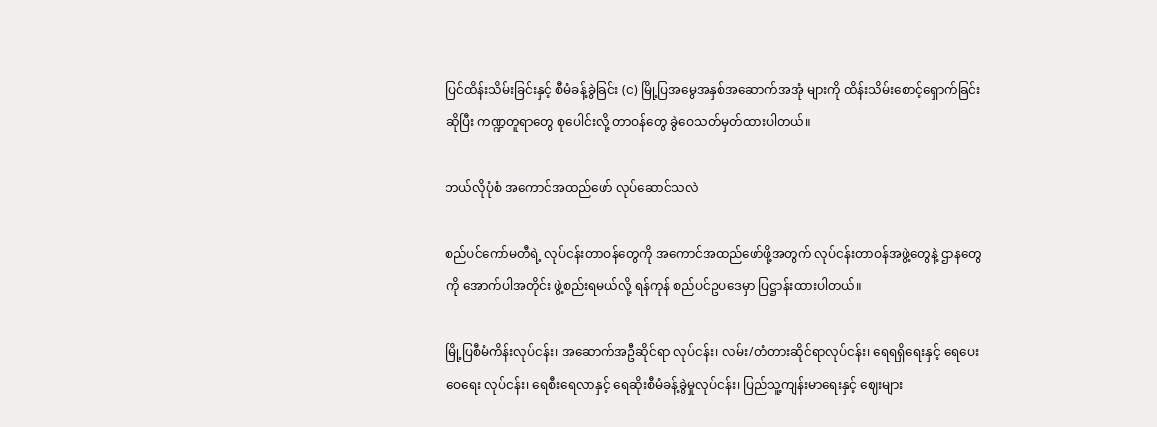ပြင်ထိန်းသိမ်းခြင်းနှင့် စီမံခန့်ခွဲခြင်း (င) မြို့ပြအမွေအနှစ်အဆောက်အအုံ များကို ထိန်းသိမ်းစောင့်ရှောက်ခြင်းဆိုပြီး ကဏ္ဍတူရာတွေ စုပေါင်းလို့ တာဝန်တွေ ခွဲဝေသတ်မှတ်ထားပါတယ်။

ဘယ်လိုပုံစံ အကောင်အထည်ဖော် လုပ်ဆောင်သလဲ

စည်ပင်ကော်မတီရဲ့ လုပ်ငန်းတာဝန်တွေကို အကောင်အထည်ဖော်ဖို့အတွက် လုပ်ငန်းတာဝန်အဖွဲ့တွေနဲ့ ဌာနတွေကို အောက်ပါအတိုင်း ဖွဲ့စည်းရမယ်လို့ ရန်ကုန် စည်ပင်ဥပဒေမှာ ပြဋ္ဌာန်းထားပါတယ်။

မြို့ပြစီမံကိန်းလုပ်ငန်း၊ အဆောက်အဦဆိုင်ရာ လုပ်ငန်း၊ လမ်း/တံတားဆိုင်ရာလုပ်ငန်း၊ ရေရရှိရေးနှင့် ရေပေးဝေရေး လုပ်ငန်း၊ ရေစီးရေလာနှင့် ရေဆိုးစီမံခန့်ခွဲမှုလုပ်ငန်း၊ ပြည်သူ့ကျန်းမာရေးနှင့် ဈေးများ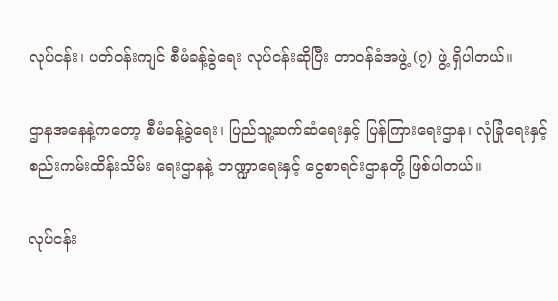လုပ်ငန်း၊ ပတ်ဝန်းကျင် စီမံခန့်ခွဲရေး လုပ်ငန်းဆိုပြီး တာဝန်ခံအဖွဲ့ (၇) ဖွဲ့ ရှိပါတယ်။

ဌာနအနေနဲ့ကတော့ စီမံခန့်ခွဲရေး၊ ပြည်သူ့ဆက်ဆံရေးနှင့် ပြန်ကြားရေးဌာန၊ လုံခြုံရေးနှင့် စည်းကမ်းထိန်းသိမ်း ရေးဌာနနဲ့ ဘဏ္ဍာရေးနှင့် ငွေစာရင်းဌာနတို့ ဖြစ်ပါတယ်။

လုပ်ငန်း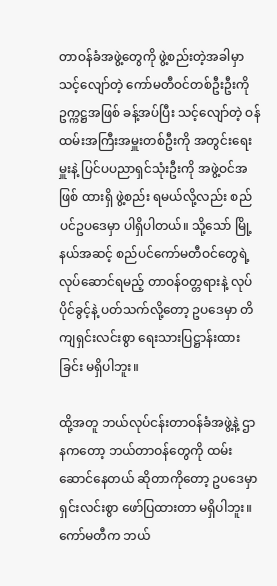တာဝန်ခံအဖွဲ့တွေကို ဖွဲ့စည်းတဲ့အခါမှာ သင့်လျော်တဲ့ ကော်မတီဝင်တစ်ဦးဦးကို ဥက္ကဋ္ဌအဖြစ် ခန့်အပ်ပြီး သင့်လျော်တဲ့ ဝန်ထမ်းအကြီးအမှူးတစ်ဦးကို အတွင်းရေးမှူးနဲ့ ပြင်ပပညာရှင်သုံးဦးကို အဖွဲ့ဝင်အဖြစ် ထားရှိ ဖွဲ့စည်း ရမယ်လို့လည်း စည်ပင်ဥပဒေမှာ ပါရှိပါတယ်။ သို့သော် မြို့နယ်အဆင့် စည်ပင်ကော်မတီဝင်တွေရဲ့ လုပ်ဆောင်ရမည့် တာဝန်ဝတ္တရားနဲ့ လုပ်ပိုင်ခွင့်နဲ့ ပတ်သက်လို့တော့ ဥပဒေမှာ တိကျရှင်းလင်းစွာ ရေးသားပြဋ္ဌာန်းထားခြင်း မရှိပါဘူး။

ထို့အတူ ဘယ်လုပ်ငန်းတာဝန်ခံအဖွဲ့နဲ့ ဌာနကတော့ ဘယ်တာဝန်တွေကို ထမ်းဆောင်နေတယ် ဆိုတာကိုတော့ ဥပဒေမှာ ရှင်းလင်းစွာ ဖော်ပြထားတာ မရှိပါဘူး။ ကော်မတီက ဘယ်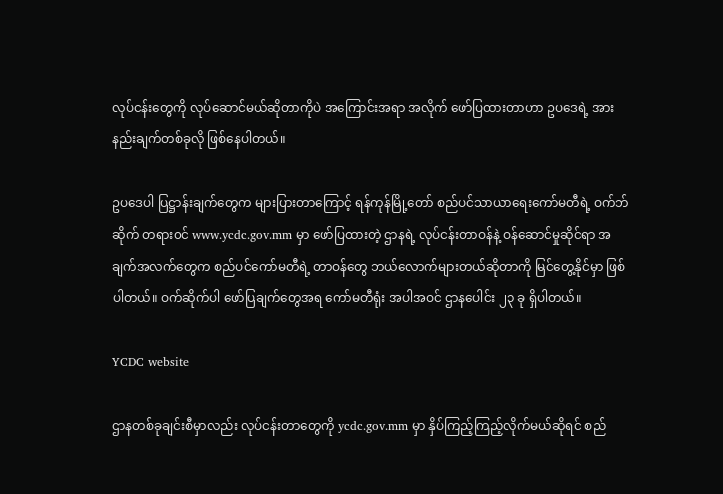လုပ်ငန်းတွေကို လုပ်ဆောင်မယ်ဆိုတာကိုပဲ အကြောင်းအရာ အလိုက် ဖော်ပြထားတာဟာ ဥပဒေရဲ့ အားနည်းချက်တစ်ခုလို ဖြစ်နေပါတယ်။

ဥပဒေပါ ပြဋ္ဌာန်းချက်တွေက များပြားတာကြောင့် ရန်ကုန်မြို့တော် စည်ပင်သာယာရေးကော်မတီရဲ့ ဝက်ဘ်ဆိုက် တရား၀င် www.ycdc.gov.mm မှာ ဖော်ပြထားတဲ့ ဌာနရဲ့ လုပ်ငန်းတာဝန်နဲ့ ဝန်ဆောင်မှုဆိုင်ရာ အချက်အလက်တွေက စည်ပင်ကော်မတီရဲ့ တာဝန်တွေ ဘယ်လောက်များတယ်ဆိုတာကို မြင်တွေ့နိုင်မှာ ဖြစ်ပါတယ်။ ဝက်ဆိုက်ပါ ဖော်ပြချက်တွေအရ ကော်မတီရုံး အပါအဝင် ဌာနပေါင်း ၂၃ ခု ရှိပါတယ်။

YCDC website

ဌာနတစ်ခုချင်းစီမှာလည်း လုပ်ငန်းတာတွေကို ycdc.gov.mm မှာ နှိပ်ကြည့်ကြည့်လိုက်မယ်ဆိုရင် စည်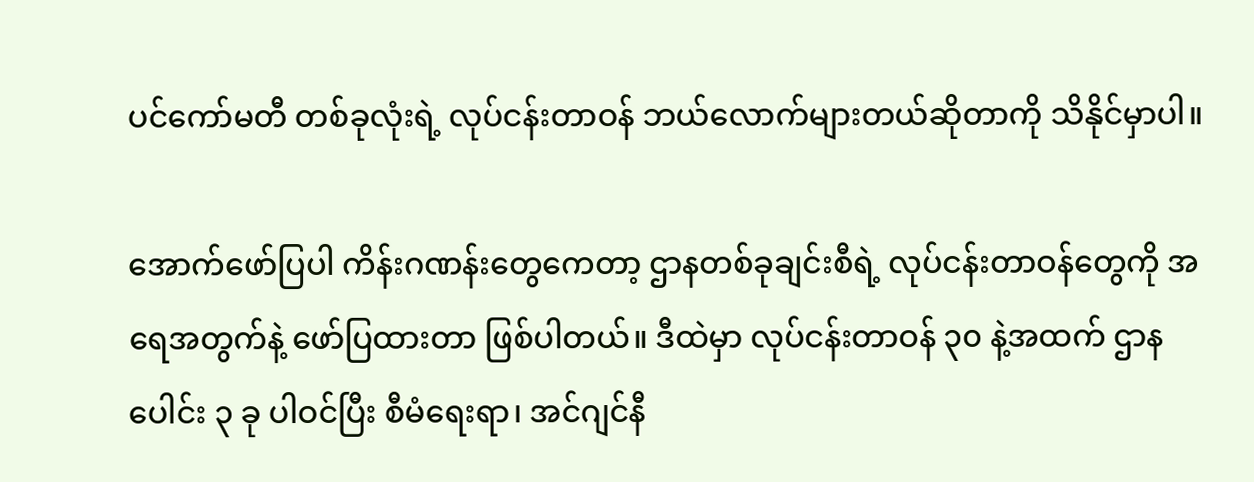ပင်ကော်မတီ တစ်ခုလုံးရဲ့ လုပ်ငန်းတာဝန် ဘယ်လောက်များတယ်ဆိုတာကို သိနိုင်မှာပါ။

အောက်ဖော်ပြပါ ကိန်းဂဏန်းတွေကေတာ့ ဌာနတစ်ခုချင်းစီရဲ့ လုပ်ငန်းတာဝန်တွေကို အရေအတွက်နဲ့ ဖော်ပြထားတာ ဖြစ်ပါတယ်။ ဒီထဲမှာ လုပ်ငန်းတာဝန် ၃၀ နဲ့အထက် ဌာနပေါင်း ၃ ခု ပါဝင်ပြီး စီမံရေးရာ၊ အင်ဂျင်နီ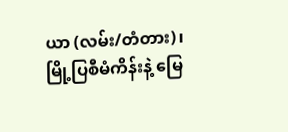ယာ (လမ်း/တံတား)၊ မြို့ပြစီမံကိန်းနဲ့ မြေ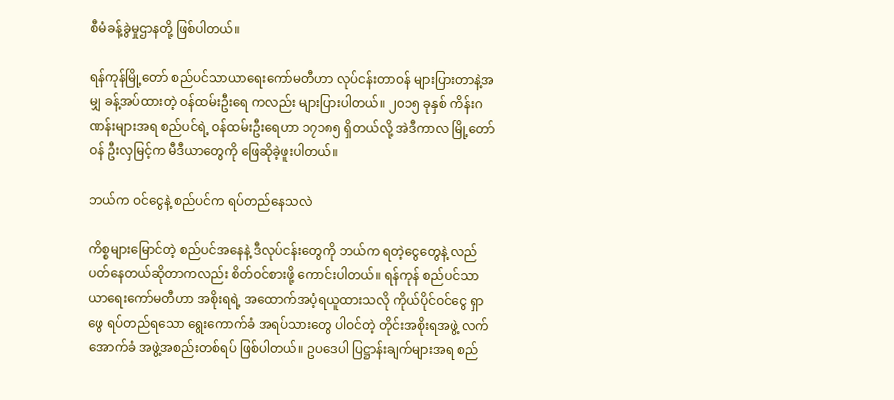စီမံခန့်ခွဲမှုဌာနတို့ ဖြစ်ပါတယ်။

ရန်ကုန်မြို့တော် စည်ပင်သာယာရေးကော်မတီဟာ လုပ်ငန်းတာဝန် များပြားတာနဲ့အမျှ ခန့်အပ်ထားတဲ့ ဝန်ထမ်းဦးရေ ကလည်း များပြားပါတယ်။ ၂၀၁၅ ခုနှစ် ကိန်းဂဏန်းများအရ စည်ပင်ရဲ့ ဝန်ထမ်းဦးရေဟာ ၁၇၁၈၅ ရှိတယ်လို့ အဲဒီကာလ မြို့တော်ဝန် ဦးလှမြင့်က မီဒီယာတွေကို ဖြေဆိုခဲ့ဖူးပါတယ်။

ဘယ်က ဝင်ငွေနဲ့ စည်ပင်က ရပ်တည်နေသလဲ

ကိစ္စများမြောင်တဲ့ စည်ပင်အနေနဲ့ ဒီလုပ်ငန်းတွေကို ဘယ်က ရတဲ့ငွေတွေနဲ့ လည်ပတ်နေတယ်ဆိုတာကလည်း စိတ်ဝင်စားဖို့ ကောင်းပါတယ်။ ရန်ကုန် စည်ပင်သာယာရေးကော်မတီဟာ အစိုးရရဲ့ အထောက်အပံ့ရယူထားသလို ကိုယ်ပိုင်ဝင်ငွေ ရှာဖွေ ရပ်တည်ရသော ရွေးကောက်ခံ အရပ်သားတွေ ပါဝင်တဲ့ တိုင်းအစိုးရအဖွဲ့ လက်အောက်ခံ အဖွဲ့အစည်းတစ်ရပ် ဖြစ်ပါတယ်။ ဥပဒေပါ ပြဋ္ဌာန်းချက်များအရ စည်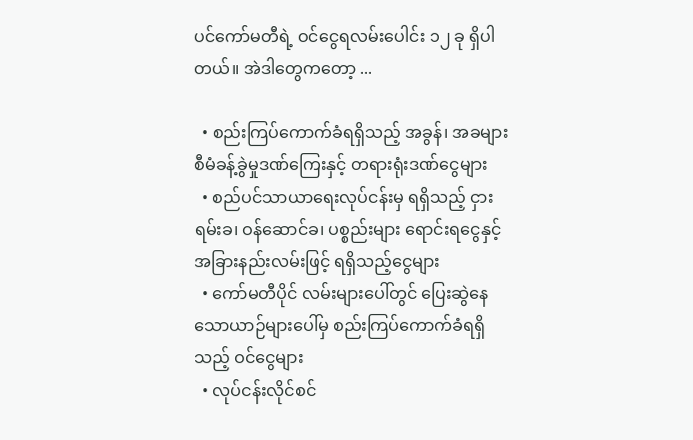ပင်ကော်မတီရဲ့ ဝင်ငွေရလမ်းပေါင်း ၁၂ ခု ရှိပါတယ်။ အဲဒါတွေကတော့ ...

  • စည်းကြပ်ကောက်ခံရရှိသည့် အခွန်၊ အခများ စီမံခန့်ခွဲမှုဒဏ်ကြေးနှင့် တရားရုံးဒဏ်ငွေများ
  • စည်ပင်သာယာရေးလုပ်ငန်းမှ ရရှိသည့် ငှားရမ်းခ၊ ဝန်ဆောင်ခ၊ ပစ္စည်းများ ရောင်းရငွေနှင့် အခြားနည်းလမ်းဖြင့် ရရှိသည့်ငွေများ
  • ကော်မတီပိုင် လမ်းများပေါ်တွင် ပြေးဆွဲနေသောယာဉ်များပေါ်မှ စည်းကြပ်ကောက်ခံရရှိသည့် ဝင်ငွေများ
  • လုပ်ငန်းလိုင်စင်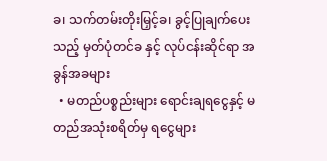ခ၊ သက်တမ်းတိုးမြှင့်ခ၊ ခွင့်ပြုချက်ပေးသည့် မှတ်ပုံတင်ခ နှင့် လုပ်ငန်းဆိုင်ရာ အခွန်အခများ
  • မတည်ပစ္စည်းများ ရောင်းချရငွေနှင့် မတည်အသုံးစရိတ်မှ ရငွေများ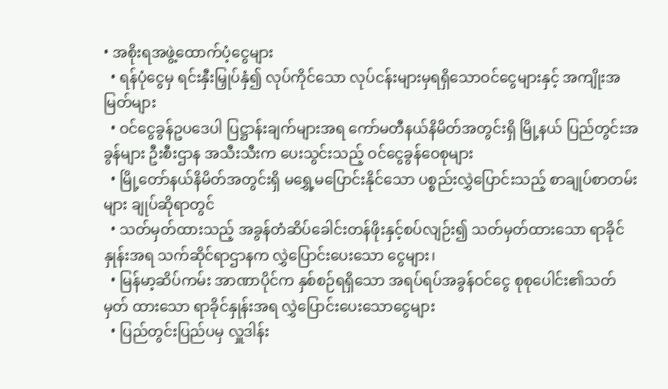• အစိုးရအဖွဲ့ထောက်ပံ့ငွေများ
  • ရန်ပုံငွေမှ ရင်းနှီးမြှုပ်နှံ၍ လုပ်ကိုင်သော လုပ်ငန်းများမှရရှိသောဝင်ငွေများနှင့် အကျိုးအမြတ်များ
  • ဝင်ငွေခွန်ဥပဒေပါ ပြဋ္ဌာန်းချက်များအရ ကော်မတီနယ်နိမိတ်အတွင်းရှိ မြို့နယ် ပြည်တွင်းအခွန်များ ဦးစီးဌာန အသီးသီးက ပေးသွင်းသည့် ဝင်ငွေခွန်ဝေစုများ
  • မြို့တော်နယ်နိမိတ်အတွင်းရှိ မရွှေ့မပြောင်းနိုင်သော ပစ္စည်းလွှဲပြောင်းသည့် စာချုပ်စာတမ်းများ ချုပ်ဆိုရာတွင်
  • သတ်မှတ်ထားသည့် အခွန်တံဆိပ်ခေါင်းတန်ဖိုးနှင့်စပ်လျဉ်း၍ သတ်မှတ်ထားသော ရာခိုင်နှုန်းအရ သက်ဆိုင်ရာဌာနက လွှဲပြောင်းပေးသော ငွေများ၊
  • မြန်မာ့ဆိပ်ကမ်း အာဏာပိုင်က နှစ်စဉ်ရရှိသော အရပ်ရပ်အခွန်ဝင်ငွေ စုစုပေါင်း၏သတ်မှတ် ထားသော ရာခိုင်နှုန်းအရ လွှဲပြောင်းပေးသောငွေများ
  • ပြည်တွင်းပြည်ပမှ လှူဒါန်း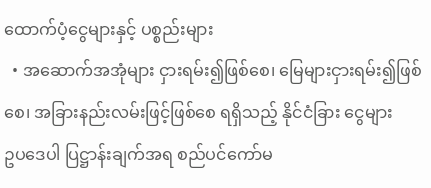ထောက်ပံ့ငွေများနှင့် ပစ္စည်းများ
  • အဆောက်အအုံများ ငှားရမ်း၍ဖြစ်စေ၊ မြေများငှားရမ်း၍ဖြစ်စေ၊ အခြားနည်းလမ်းဖြင့်ဖြစ်စေ ရရှိသည့် နိုင်ငံခြား ငွေများ
ဥပဒေပါ ပြဋ္ဌာန်းချက်အရ စည်ပင်ကော်မ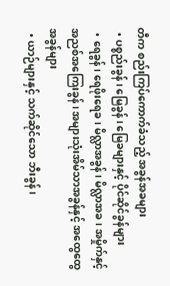တီက စည်းကြပ်ကောက်ခံသည့် အခွန်အခများ
  • ပစ္စည်းခွန်၊ မြေခွန်၊ မြေခများနှင့် ပိုင်ဆိုင်ခွန်များ
  • ရေခွန်၊ ရေဖိုးရေခ၊ မိလ္လာအခွန်၊ မိလ္လာအခ၊ အမှိုက်နှင့် အညစ်အကြေးခွန်၊ အများသုံးအိမ်သာအခွန်နှင့် အထွေထွေ အခွန်များ
  • ယာဉ်များနှင့် သက်ဆိုင်သော ဘီးခွန်၊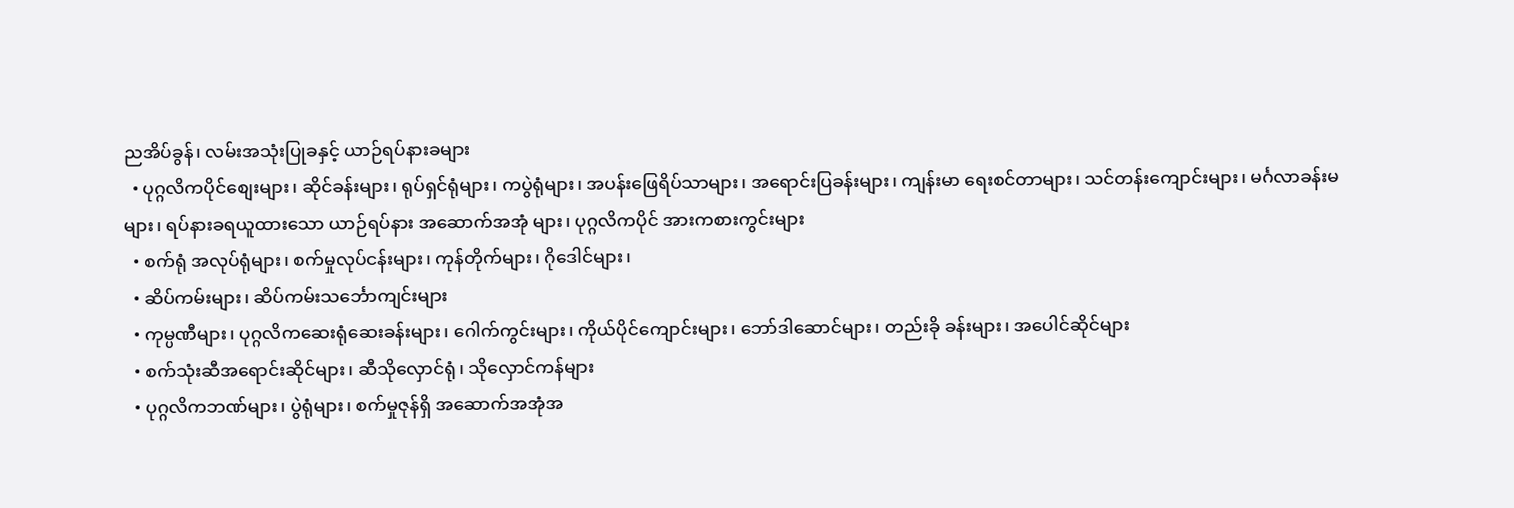ညအိပ်ခွန်၊ လမ်းအသုံးပြုခနှင့် ယာဉ်ရပ်နားခများ
  • ပုဂ္ဂလိကပိုင်စျေးများ၊ ဆိုင်ခန်းများ၊ ရုပ်ရှင်ရုံများ၊ ကပွဲရုံများ၊ အပန်းဖြေရိပ်သာများ၊ အရောင်းပြခန်းများ၊ ကျန်းမာ ရေးစင်တာများ၊ သင်တန်းကျောင်းများ၊ မင်္ဂလာခန်းမများ၊ ရပ်နားခရယူထားသော ယာဉ်ရပ်နား အဆောက်အအုံ များ၊ ပုဂ္ဂလိကပိုင် အားကစားကွင်းများ
  • စက်ရုံ အလုပ်ရုံများ၊ စက်မှုလုပ်ငန်းများ၊ ကုန်တိုက်များ၊ ဂိုဒေါင်များ၊
  • ဆိပ်ကမ်းများ၊ ဆိပ်ကမ်းသင်္ဘောကျင်းများ
  • ကုမ္ပဏီများ၊ ပုဂ္ဂလိကဆေးရုံဆေးခန်းများ၊ ဂေါက်ကွင်းများ၊ ကိုယ်ပိုင်ကျောင်းများ၊ ဘော်ဒါဆောင်များ၊ တည်းခို ခန်းများ၊ အပေါင်ဆိုင်များ
  • စက်သုံးဆီအရောင်းဆိုင်များ၊ ဆီသိုလှောင်ရုံ၊ သိုလှောင်ကန်များ
  • ပုဂ္ဂလိကဘဏ်များ၊ ပွဲရုံများ၊ စက်မှုဇုန်ရှိ အဆောက်အအုံအ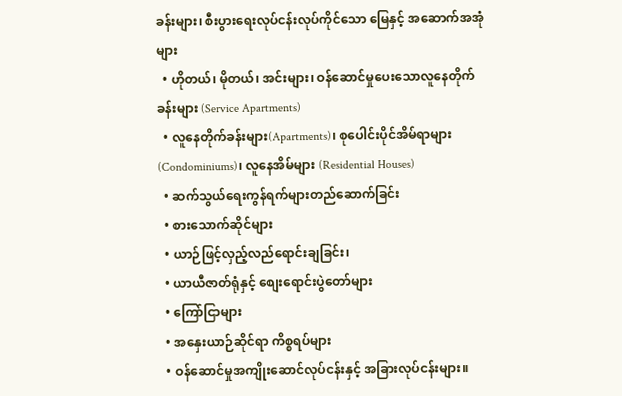ခန်းများ၊ စီးပွားရေးလုပ်ငန်းလုပ်ကိုင်သော မြေနှင့် အဆောက်အအုံများ
  • ဟိုတယ်၊ မိုတယ်၊ အင်းများ၊ ဝန်ဆောင်မှုပေးသောလူနေတိုက်ခန်းများ (Service Apartments)
  • လူနေတိုက်ခန်းများ(Apartments)၊ စုပေါင်းပိုင်အိမ်ရာများ (Condominiums)၊ လူနေအိမ်များ (Residential Houses)
  • ဆက်သွယ်ရေးကွန်ရက်များတည်ဆောက်ခြင်း
  • စားသောက်ဆိုင်များ
  • ယာဉ်ဖြင့်လှည့်လည်ရောင်းချခြင်း၊
  • ယာယီဇာတ်ရုံနှင့် စျေးရောင်းပွဲတော်များ
  • ကြော်ငြာများ
  • အနှေးယာဉ်ဆိုင်ရာ ကိစ္စရပ်များ
  • ဝန်ဆောင်မှုအကျိုးဆောင်လုပ်ငန်းနှင့် အခြားလုပ်ငန်းများ။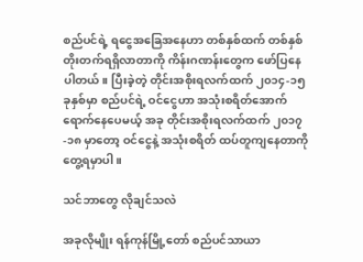စည်ပင်ရဲ့ ရငွေအခြေအနေဟာ တစ်နှစ်ထက် တစ်နှစ် တိုးတက်ရရှိလာတာကို ကိန်းဂဏန်းတွေက ဖော်ပြနေပါတယ်။ ပြီးခဲ့တဲ့ တိုင်းအစိုးရလက်ထက် ၂၀၁၄-၁၅ ခုနှစ်မှာ စည်ပင်ရဲ့ ဝင်ငွေဟာ အသုံးစရိတ်အောက် ရောက်နေပေမယ့် အခု တိုင်းအစိုးရလက်ထက် ၂၀၁၇-၁၈ မှာတော့ ဝင်ငွေနဲ့ အသုံးစရိတ် ထပ်တူကျနေတာကို တွေ့ရမှာပါ။

သင်ဘာတွေ လိုချင်သလဲ

အခုလိုမျိုး ရန်ကုန်မြို့တော် စည်ပင်သာယာ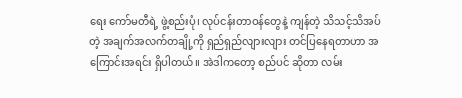ရေး ကော်မတီရဲ့ ဖွဲ့စည်းပုံ၊ လုပ်ငန်းတာဝန်တွေနဲ့ ကျန်တဲ့ သိသင့်သိအပ်တဲ့ အချက်အလက်တချို့ကို ရှည်ရှည်လျားလျား တင်ပြနေရတာဟာ အကြောင်းအရင်း ရှိပါတယ်။ အဲဒါကတော့ စည်ပင် ဆိုတာ လမ်း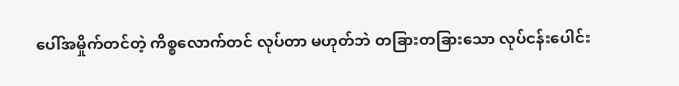ပေါ်အမှိုက်တင်တဲ့ ကိစ္စလောက်တင် လုပ်တာ မဟုတ်ဘဲ တခြားတခြားသော လုပ်ငန်းပေါင်း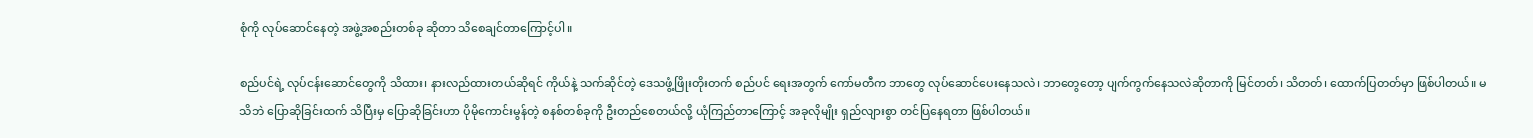စုံကို လုပ်ဆောင်နေတဲ့ အဖွဲ့အစည်းတစ်ခု ဆိုတာ သိစေချင်တာကြောင့်ပါ။

စည်ပင်ရဲ့ လုပ်ငန်းဆောင်တွေကို သိထား၊ နားလည်ထားတယ်ဆိုရင် ကိုယ်နဲ့ သက်ဆိုင်တဲ့ ဒေသဖွံ့ဖြိုးတိုးတက် စည်ပင် ရေးအတွက် ကော်မတီက ဘာတွေ လုပ်ဆောင်ပေးနေသလဲ၊ ဘာတွေတော့ ပျက်ကွက်နေသလဲဆိုတာကို မြင်တတ်၊ သိတတ်၊ ထောက်ပြတတ်မှာ ဖြစ်ပါတယ်။ မသိဘဲ ပြောဆိုခြင်းထက် သိပြီးမှ ပြောဆိုခြင်းဟာ ပိုမိုကောင်းမွန်တဲ့ စနစ်တစ်ခုကို ဦးတည်စေတယ်လို့ ယုံကြည်တာကြောင့် အခုလိုမျိုး ရှည်လျားစွာ တင်ပြနေရတာ ဖြစ်ပါတယ်။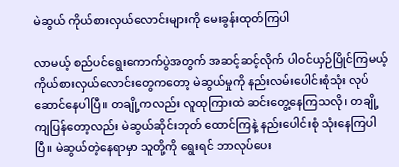မဲဆွယ် ကိုယ်စားလှယ်လောင်းများကို မေးခွန်းထုတ်ကြပါ

လာမယ့် စည်ပင်ရွေးကောက်ပွဲအတွက် အဆင့်ဆင့်လိုက် ပါဝင်ယှဉ်ပြိုင်ကြမယ့် ကိုယ်စားလှယ်လောင်းတွေကတော့ မဲဆွယ်မှုကို နည်းလမ်းပေါင်းစုံသုံး လုပ်ဆောင်နေပါပြီ။ တချို့ကလည်း လူထုကြားထဲ ဆင်းတွေ့နေကြသလို၊ တချို့ကျပြန်တော့လည်း မဲဆွယ်ဆိုင်းဘုတ် ထောင်ကြနဲ့ နည်းပေါင်းစုံ သုံးနေကြပါပြီ။ မဲဆွယ်တဲ့နေရာမှာ သူတို့ကို ရွေးရင် ဘာလုပ်ပေး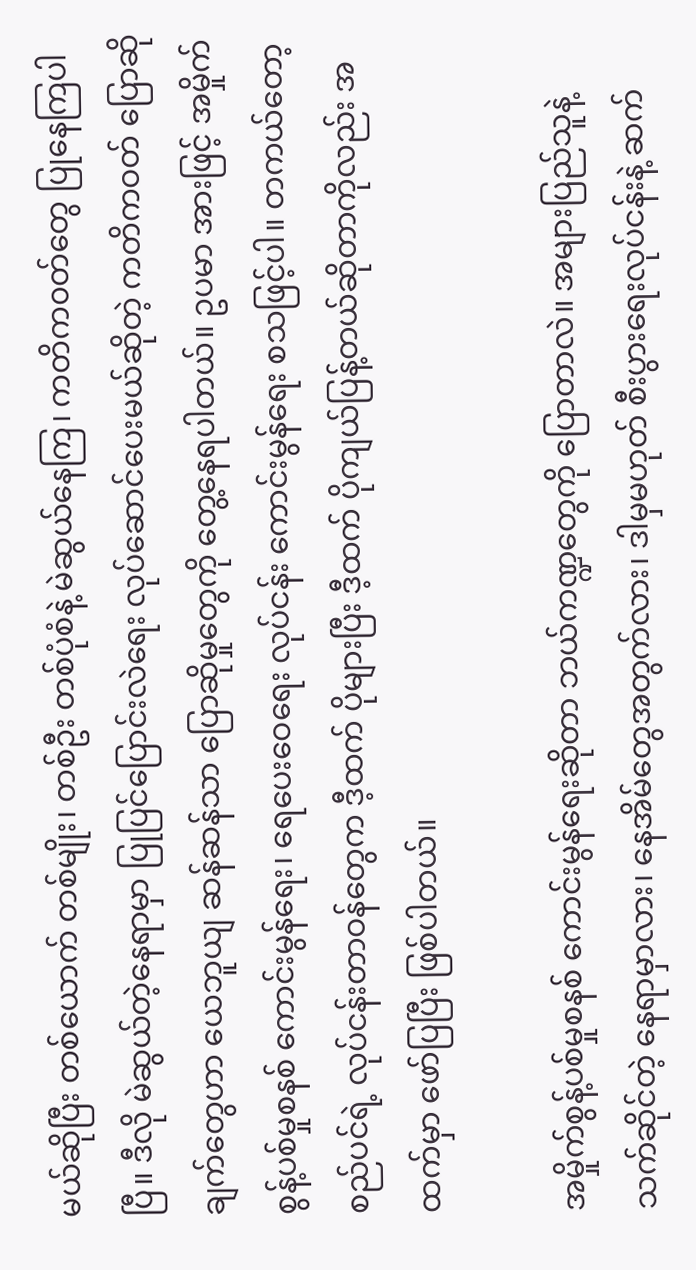မယ်ဆိုပြီး တစ်ယောက် တစ်မျိုး၊ တစ်ဦး တစ်ပုံစံနဲ့ မဲဆွယ်နေကြ၊ ကတိက၀တ်တွေ ပြုနေကြပါပြီ။ ဒီလို မဲဆွယ်တဲ့နေရာမှာ ပြုပြင်ပြောင်းလဲရေး လုပ်ဆောင်ပေးမယ်ဆိုတဲ့ ကတိကဝတ် ပြောဆိုချက်တွေဟာ ယေဘူယျ ဆန်ဆန်သာ ပြောဆိုမှုတွေကို တွေ့နေရပါတယ်။ ဥပမာ အားဖြင့် အမှိုက်စွန့်ပစ်မှုစနစ် ကောင်းမွန်ရေး၊ ရေပေးဝေရေး လုပ်ငန်း ကောင်းမွန်ရေး စသဖြင့်ပါ။ တကယ်တော့ စည်ပင်ရဲ့ လုပ်ငန်းတာဝန်တွေက ဒီ့ထက် ပိုများပြီး ဒီ့ထက် ပိုကျယ်ပြန့်တယ်ဆိုတာကိုလည်း အထက်မှာ ဖော်ပြပြီး ဖြစ်ပါတယ်။

အမှိုက်စွန့်ပစ်မှုစနစ် ကောင်းမွန်ရေးဆိုတာ ဘယ်ကဏ္ဍတွေကို ပြောတာလဲ။ အများပြည်သူနဲ့ သက်ဆိုင်တဲ့ နေရာမှာလား၊ နေအိမ်တွေအတွက်လား၊ ဒါမှမဟုတ် စီးပွားရေးလုပ်ငန်းနဲ့ ဆက်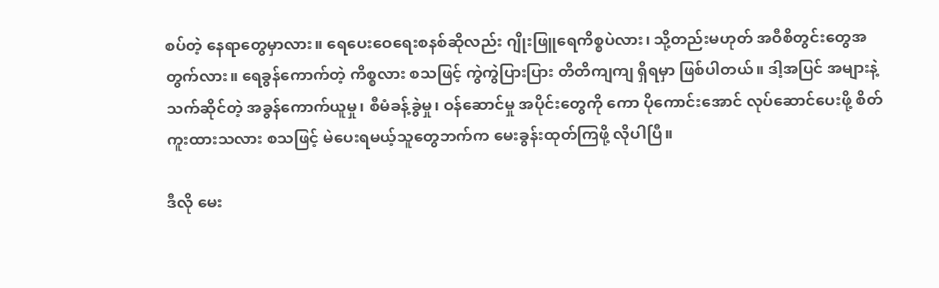စပ်တဲ့ နေရာတွေမှာလား။ ရေပေးဝေရေးစနစ်ဆိုလည်း ဂျိုးဖြူရေကိစ္စပဲလား၊ သို့တည်းမဟုတ် အဝီစိတွင်းတွေအတွက်လား။ ရေခွန်ကောက်တဲ့ ကိစ္စလား စသဖြင့် ကွဲကွဲပြားပြား တိတိကျကျ ရှိရမှာ ဖြစ်ပါတယ်။ ဒါ့အပြင် အများနဲ့ သက်ဆိုင်တဲ့ အခွန်ကောက်ယူမှု၊ စီမံခန့်ခွဲမှု၊ ဝန်ဆောင်မှု အပိုင်းတွေကို ကော ပိုကောင်းအောင် လုပ်ဆောင်ပေးဖို့ စိတ်ကူးထားသလား စသဖြင့် မဲပေးရမယ့်သူတွေဘက်က မေးခွန်းထုတ်ကြဖို့ လိုပါပြီ။

ဒီလို မေး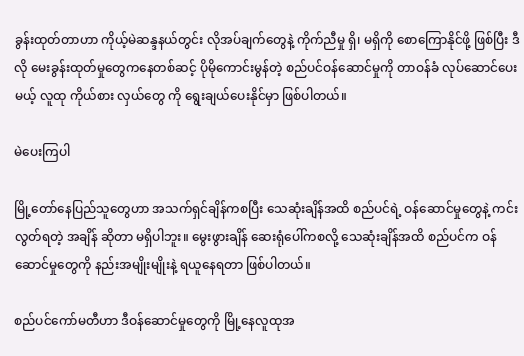ခွန်းထုတ်တာဟာ ကိုယ့်မဲဆန္ဒနယ်တွင်း လိုအပ်ချက်တွေနဲ့ ကိုက်ညီမှု ရှိ၊ မရှိကို စောကြောနိုင်ဖို့ ဖြစ်ပြီး ဒီလို မေးခွန်းထုတ်မှုတွေကနေတစ်ဆင့် ပိုမိုကောင်းမွန်တဲ့ စည်ပင်ဝန်ဆောင်မှုကို တာဝန်ခံ လုပ်ဆောင်ပေးမယ့် လူထု ကိုယ်စား လှယ်တွေ ကို ရွေးချယ်ပေးနိုင်မှာ ဖြစ်ပါတယ်။

မဲပေးကြပါ

မြို့တော်နေပြည်သူတွေဟာ အသက်ရှင်ချိန်ကစပြီး သေဆုံးချိန်အထိ စည်ပင်ရဲ့ ဝန်ဆောင်မှုတွေနဲ့ ကင်းလွတ်ရတဲ့ အချိန် ဆိုတာ မရှိပါဘူး။ မွေးဖွားချိန် ဆေးရုံပေါ်ကစလို့ သေဆုံးချိန်အထိ စည်ပင်က ဝန်ဆောင်မှုတွေကို နည်းအမျိုးမျိုးနဲ့ ရယူနေရတာ ဖြစ်ပါတယ်။

စည်ပင်ကော်မတီဟာ ဒီဝန်ဆောင်မှုတွေကို မြို့နေလူထုအ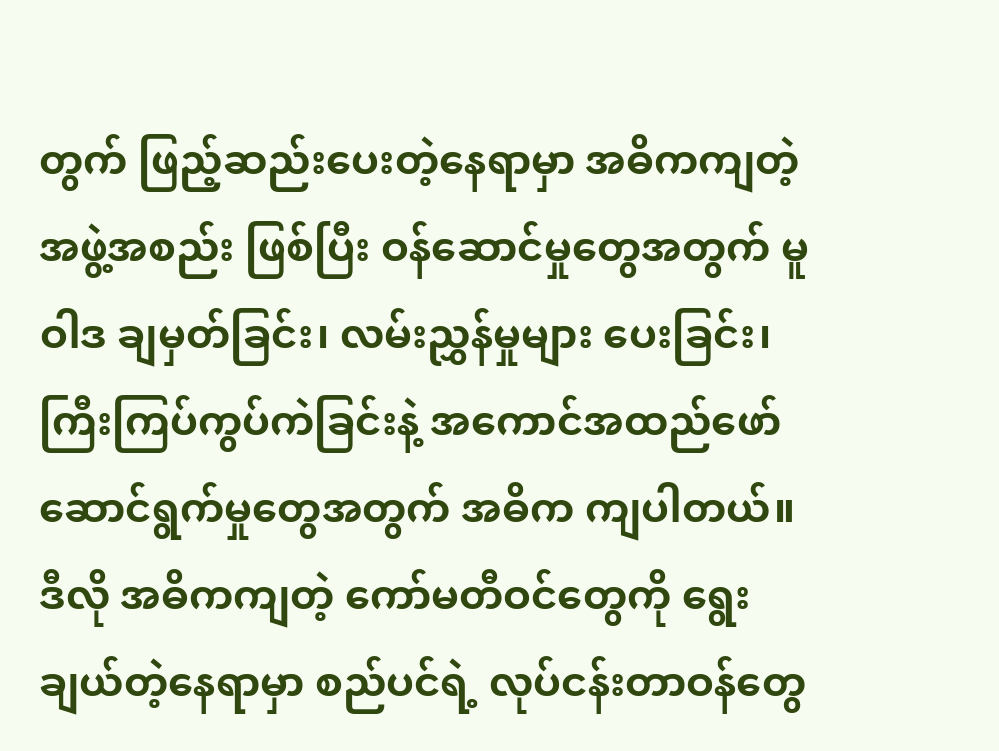တွက် ဖြည့်ဆည်းပေးတဲ့နေရာမှာ အဓိကကျတဲ့အဖွဲ့အစည်း ဖြစ်ပြီး ဝန်ဆောင်မှုတွေအတွက် မူဝါဒ ချမှတ်ခြင်း၊ လမ်းညွှန်မှုများ ပေးခြင်း၊ ကြီးကြပ်ကွပ်ကဲခြင်းနဲ့ အကောင်အထည်ဖော် ဆောင်ရွက်မှုတွေအတွက် အဓိက ကျပါတယ်။ ဒီလို အဓိကကျတဲ့ ကော်မတီဝင်တွေကို ရွေးချယ်တဲ့နေရာမှာ စည်ပင်ရဲ့ လုပ်ငန်းတာဝန်တွေ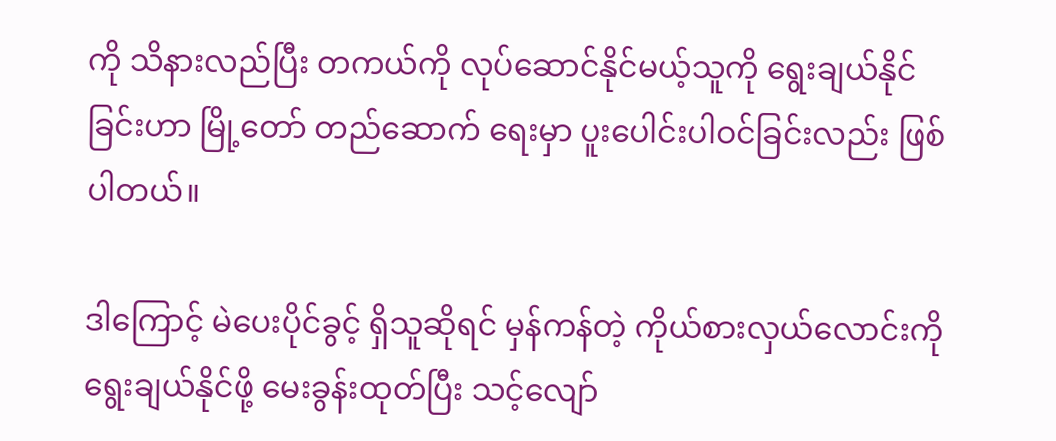ကို သိနားလည်ပြီး တကယ်ကို လုပ်ဆောင်နိုင်မယ့်သူကို ရွေးချယ်နိုင်ခြင်းဟာ မြို့တော် တည်ဆောက် ရေးမှာ ပူးပေါင်းပါဝင်ခြင်းလည်း ဖြစ်ပါတယ်။

ဒါကြောင့် မဲပေးပိုင်ခွင့် ရှိသူဆိုရင် မှန်ကန်တဲ့ ကိုယ်စားလှယ်လောင်းကို ရွေးချယ်နိုင်ဖို့ မေးခွန်းထုတ်ပြီး သင့်လျော်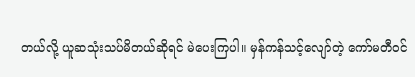တယ်လို့ ယူဆသုံးသပ်မိတယ်ဆိုရင် မဲပေးကြပါ။ မှန်ကန်သင့်လျော်တဲ့ ကော်မတီဝင်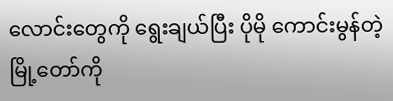လောင်းတွေကို ရွေးချယ်ပြီး ပိုမို ကောင်းမွန်တဲ့ မြို့တော်ကို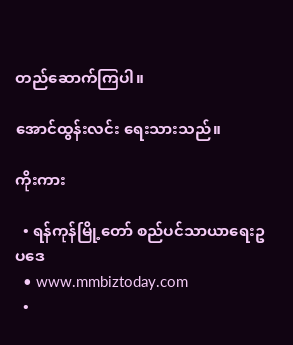တည်ဆောက်ကြပါ။

အောင်ထွန်းလင်း ရေးသားသည်။

ကိုးကား

  • ရန်ကုန်မြို့တော် စည်ပင်သာယာရေးဥပဒေ
  • www.mmbiztoday.com
  •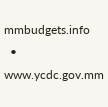mmbudgets.info
  • www.ycdc.gov.mm